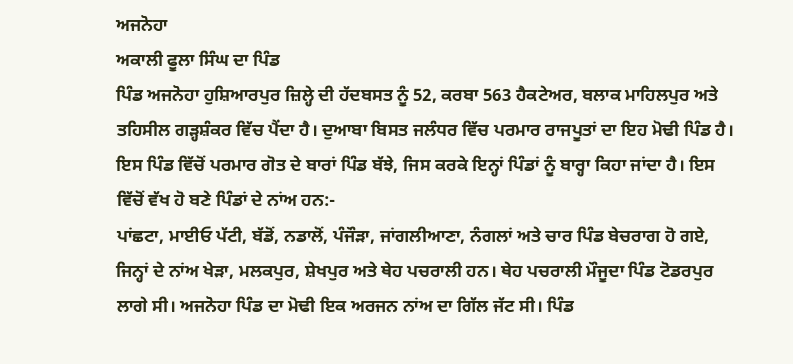ਅਜਨੋਹਾ
ਅਕਾਲੀ ਫੂਲਾ ਸਿੰਘ ਦਾ ਪਿੰਡ
ਪਿੰਡ ਅਜਨੋਹਾ ਹੁਸ਼ਿਆਰਪੁਰ ਜ਼ਿਲ੍ਹੇ ਦੀ ਹੱਦਬਸਤ ਨੂੰ 52, ਕਰਬਾ 563 ਹੈਕਟੇਅਰ, ਬਲਾਕ ਮਾਹਿਲਪੁਰ ਅਤੇ ਤਹਿਸੀਲ ਗੜ੍ਹਸ਼ੰਕਰ ਵਿੱਚ ਪੈਂਦਾ ਹੈ। ਦੁਆਬਾ ਬਿਸਤ ਜਲੰਧਰ ਵਿੱਚ ਪਰਮਾਰ ਰਾਜਪੂਤਾਂ ਦਾ ਇਹ ਮੋਢੀ ਪਿੰਡ ਹੈ। ਇਸ ਪਿੰਡ ਵਿੱਚੋਂ ਪਰਮਾਰ ਗੋਤ ਦੇ ਬਾਰਾਂ ਪਿੰਡ ਬੱਝੇ, ਜਿਸ ਕਰਕੇ ਇਨ੍ਹਾਂ ਪਿੰਡਾਂ ਨੂੰ ਬਾਰ੍ਹਾ ਕਿਹਾ ਜਾਂਦਾ ਹੈ। ਇਸ ਵਿੱਚੋਂ ਵੱਖ ਹੋ ਬਣੇ ਪਿੰਡਾਂ ਦੇ ਨਾਂਅ ਹਨ:-
ਪਾਂਛਟਾ, ਮਾਈਓ ਪੱਟੀ, ਬੱਡੋਂ, ਨਡਾਲੋਂ, ਪੰਜੌੜਾ, ਜਾਂਗਲੀਆਣਾ, ਨੰਗਲਾਂ ਅਤੇ ਚਾਰ ਪਿੰਡ ਬੇਚਰਾਗ ਹੋ ਗਏ, ਜਿਨ੍ਹਾਂ ਦੇ ਨਾਂਅ ਖੇੜਾ, ਮਲਕਪੁਰ, ਸ਼ੇਖਪੁਰ ਅਤੇ ਥੇਹ ਪਚਰਾਲੀ ਹਨ। ਥੇਹ ਪਚਰਾਲੀ ਮੌਜੂਦਾ ਪਿੰਡ ਟੋਡਰਪੁਰ ਲਾਗੇ ਸੀ। ਅਜਨੋਹਾ ਪਿੰਡ ਦਾ ਮੋਢੀ ਇਕ ਅਰਜਨ ਨਾਂਅ ਦਾ ਗਿੱਲ ਜੱਟ ਸੀ। ਪਿੰਡ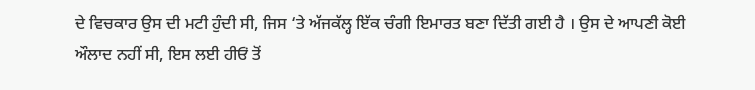ਦੇ ਵਿਚਕਾਰ ਉਸ ਦੀ ਮਟੀ ਹੁੰਦੀ ਸੀ, ਜਿਸ ‘ਤੇ ਅੱਜਕੱਲ੍ਹ ਇੱਕ ਚੰਗੀ ਇਮਾਰਤ ਬਣਾ ਦਿੱਤੀ ਗਈ ਹੈ । ਉਸ ਦੇ ਆਪਣੀ ਕੋਈ ਔਲਾਦ ਨਹੀਂ ਸੀ, ਇਸ ਲਈ ਹੀਓਂ ਤੋਂ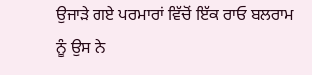ਉਜਾੜੇ ਗਏ ਪਰਮਾਰਾਂ ਵਿੱਚੋਂ ਇੱਕ ਰਾਓ ਬਲਰਾਮ ਨੂੰ ਉਸ ਨੇ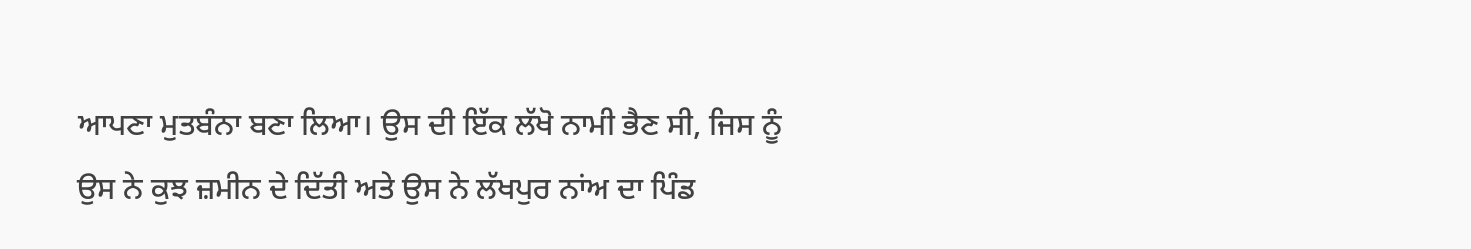ਆਪਣਾ ਮੁਤਬੰਨਾ ਬਣਾ ਲਿਆ। ਉਸ ਦੀ ਇੱਕ ਲੱਖੋ ਨਾਮੀ ਭੈਣ ਸੀ, ਜਿਸ ਨੂੰ ਉਸ ਨੇ ਕੁਝ ਜ਼ਮੀਨ ਦੇ ਦਿੱਤੀ ਅਤੇ ਉਸ ਨੇ ਲੱਖਪੁਰ ਨਾਂਅ ਦਾ ਪਿੰਡ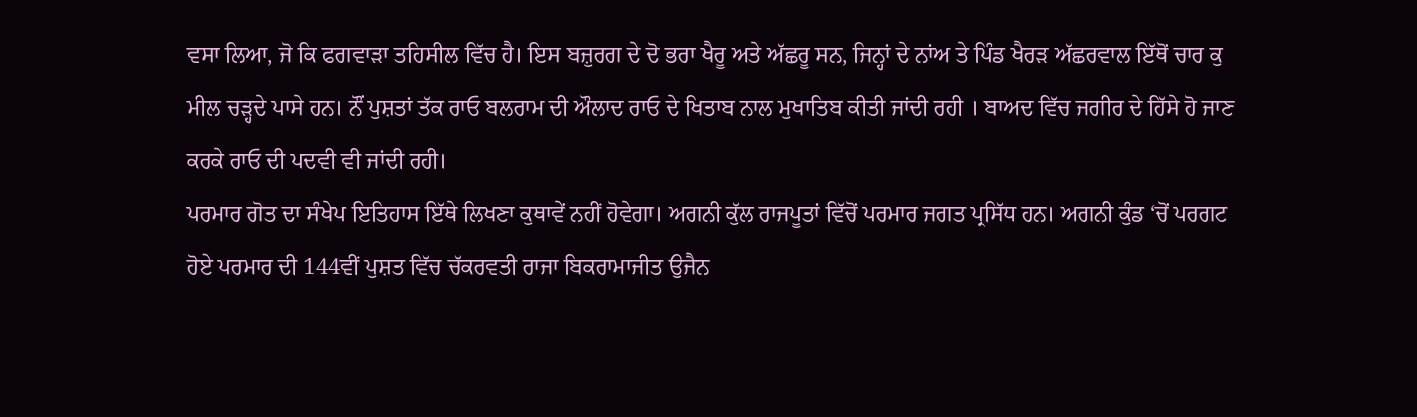ਵਸਾ ਲਿਆ, ਜੋ ਕਿ ਫਗਵਾੜਾ ਤਹਿਸੀਲ ਵਿੱਚ ਹੈ। ਇਸ ਬਜ਼ੁਰਗ ਦੇ ਦੋ ਭਰਾ ਖੈਰੂ ਅਤੇ ਅੱਛਰੂ ਸਨ, ਜਿਨ੍ਹਾਂ ਦੇ ਨਾਂਅ ਤੇ ਪਿੰਡ ਖੈਰੜ ਅੱਛਰਵਾਲ ਇੱਥੋਂ ਚਾਰ ਕੁ ਮੀਲ ਚੜ੍ਹਦੇ ਪਾਸੇ ਹਨ। ਨੌਂ ਪੁਸ਼ਤਾਂ ਤੱਕ ਰਾਓ ਬਲਰਾਮ ਦੀ ਔਲਾਦ ਰਾਓ ਦੇ ਖਿਤਾਬ ਨਾਲ ਮੁਖਾਤਿਬ ਕੀਤੀ ਜਾਂਦੀ ਰਹੀ । ਬਾਅਦ ਵਿੱਚ ਜਗੀਰ ਦੇ ਹਿੱਸੇ ਹੋ ਜਾਣ ਕਰਕੇ ਰਾਓ ਦੀ ਪਦਵੀ ਵੀ ਜਾਂਦੀ ਰਹੀ।
ਪਰਮਾਰ ਗੋਤ ਦਾ ਸੰਖੇਪ ਇਤਿਹਾਸ ਇੱਥੇ ਲਿਖਣਾ ਕੁਥਾਵੇਂ ਨਹੀਂ ਹੋਵੇਗਾ। ਅਗਨੀ ਕੁੱਲ ਰਾਜਪੂਤਾਂ ਵਿੱਚੋਂ ਪਰਮਾਰ ਜਗਤ ਪ੍ਰਸਿੱਧ ਹਨ। ਅਗਨੀ ਕੁੰਡ ‘ਚੋਂ ਪਰਗਟ ਹੋਏ ਪਰਮਾਰ ਦੀ 144ਵੀਂ ਪੁਸ਼ਤ ਵਿੱਚ ਚੱਕਰਵਤੀ ਰਾਜਾ ਬਿਕਰਾਮਾਜੀਤ ਉਜੈਨ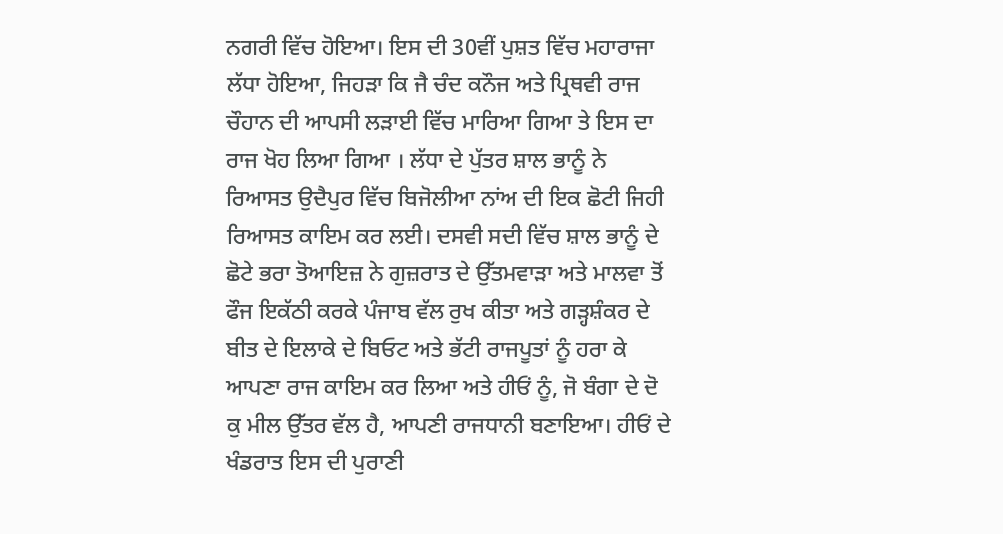ਨਗਰੀ ਵਿੱਚ ਹੋਇਆ। ਇਸ ਦੀ 30ਵੀਂ ਪੁਸ਼ਤ ਵਿੱਚ ਮਹਾਰਾਜਾ ਲੱਧਾ ਹੋਇਆ, ਜਿਹੜਾ ਕਿ ਜੈ ਚੰਦ ਕਨੌਜ ਅਤੇ ਪ੍ਰਿਥਵੀ ਰਾਜ ਚੌਹਾਨ ਦੀ ਆਪਸੀ ਲੜਾਈ ਵਿੱਚ ਮਾਰਿਆ ਗਿਆ ਤੇ ਇਸ ਦਾ ਰਾਜ ਖੋਹ ਲਿਆ ਗਿਆ । ਲੱਧਾ ਦੇ ਪੁੱਤਰ ਸ਼ਾਲ ਭਾਨੂੰ ਨੇ ਰਿਆਸਤ ਉਦੈਪੁਰ ਵਿੱਚ ਬਿਜੋਲੀਆ ਨਾਂਅ ਦੀ ਇਕ ਛੋਟੀ ਜਿਹੀ ਰਿਆਸਤ ਕਾਇਮ ਕਰ ਲਈ। ਦਸਵੀ ਸਦੀ ਵਿੱਚ ਸ਼ਾਲ ਭਾਨੂੰ ਦੇ ਛੋਟੇ ਭਰਾ ਤੋਆਇਜ਼ ਨੇ ਗੁਜ਼ਰਾਤ ਦੇ ਉੱਤਮਵਾੜਾ ਅਤੇ ਮਾਲਵਾ ਤੋਂ ਫੌਜ ਇਕੱਠੀ ਕਰਕੇ ਪੰਜਾਬ ਵੱਲ ਰੁਖ ਕੀਤਾ ਅਤੇ ਗੜ੍ਹਸ਼ੰਕਰ ਦੇ ਬੀਤ ਦੇ ਇਲਾਕੇ ਦੇ ਬਿਓਟ ਅਤੇ ਭੱਟੀ ਰਾਜਪੂਤਾਂ ਨੂੰ ਹਰਾ ਕੇ ਆਪਣਾ ਰਾਜ ਕਾਇਮ ਕਰ ਲਿਆ ਅਤੇ ਹੀਓਂ ਨੂੰ, ਜੋ ਬੰਗਾ ਦੇ ਦੋ ਕੁ ਮੀਲ ਉੱਤਰ ਵੱਲ ਹੈ, ਆਪਣੀ ਰਾਜਧਾਨੀ ਬਣਾਇਆ। ਹੀਓਂ ਦੇ ਖੰਡਰਾਤ ਇਸ ਦੀ ਪੁਰਾਣੀ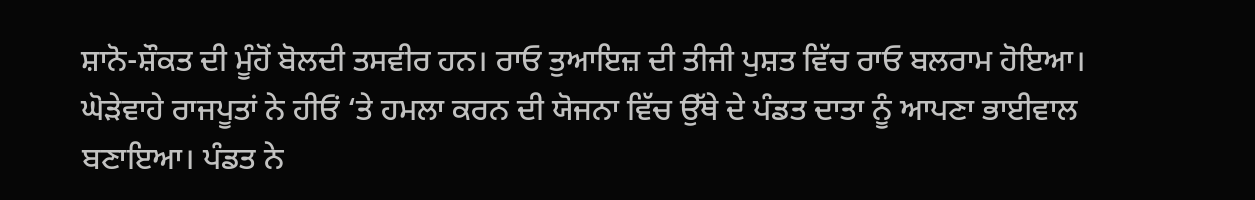ਸ਼ਾਨੋ-ਸ਼ੌਕਤ ਦੀ ਮੂੰਹੋਂ ਬੋਲਦੀ ਤਸਵੀਰ ਹਨ। ਰਾਓ ਤੁਆਇਜ਼ ਦੀ ਤੀਜੀ ਪੁਸ਼ਤ ਵਿੱਚ ਰਾਓ ਬਲਰਾਮ ਹੋਇਆ। ਘੋੜੇਵਾਹੇ ਰਾਜਪੂਤਾਂ ਨੇ ਹੀਓਂ ‘ਤੇ ਹਮਲਾ ਕਰਨ ਦੀ ਯੋਜਨਾ ਵਿੱਚ ਉੱਥੇ ਦੇ ਪੰਡਤ ਦਾਤਾ ਨੂੰ ਆਪਣਾ ਭਾਈਵਾਲ ਬਣਾਇਆ। ਪੰਡਤ ਨੇ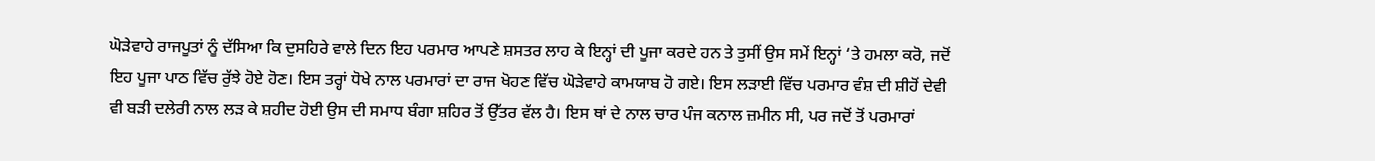ਘੋੜੇਵਾਹੇ ਰਾਜਪੂਤਾਂ ਨੂੰ ਦੱਸਿਆ ਕਿ ਦੁਸਹਿਰੇ ਵਾਲੇ ਦਿਨ ਇਹ ਪਰਮਾਰ ਆਪਣੇ ਸ਼ਸਤਰ ਲਾਹ ਕੇ ਇਨ੍ਹਾਂ ਦੀ ਪੂਜਾ ਕਰਦੇ ਹਨ ਤੇ ਤੁਸੀਂ ਉਸ ਸਮੇਂ ਇਨ੍ਹਾਂ ‘ਤੇ ਹਮਲਾ ਕਰੋ, ਜਦੋਂ ਇਹ ਪੂਜਾ ਪਾਠ ਵਿੱਚ ਰੁੱਝੇ ਹੋਏ ਹੋਣ। ਇਸ ਤਰ੍ਹਾਂ ਧੋਖੇ ਨਾਲ ਪਰਮਾਰਾਂ ਦਾ ਰਾਜ ਖੋਹਣ ਵਿੱਚ ਘੋੜੇਵਾਹੇ ਕਾਮਯਾਬ ਹੋ ਗਏ। ਇਸ ਲੜਾਈ ਵਿੱਚ ਪਰਮਾਰ ਵੰਸ਼ ਦੀ ਸ਼ੀਹੋਂ ਦੇਵੀ ਵੀ ਬੜੀ ਦਲੇਰੀ ਨਾਲ ਲੜ ਕੇ ਸ਼ਹੀਦ ਹੋਈ ਉਸ ਦੀ ਸਮਾਧ ਬੰਗਾ ਸ਼ਹਿਰ ਤੋਂ ਉੱਤਰ ਵੱਲ ਹੈ। ਇਸ ਥਾਂ ਦੇ ਨਾਲ ਚਾਰ ਪੰਜ ਕਨਾਲ ਜ਼ਮੀਨ ਸੀ, ਪਰ ਜਦੋਂ ਤੋਂ ਪਰਮਾਰਾਂ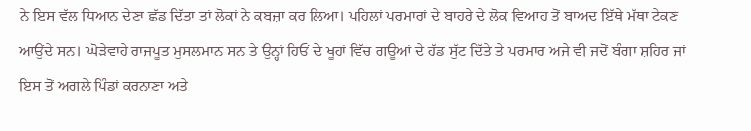ਨੇ ਇਸ ਵੱਲ ਧਿਆਨ ਦੇਣਾ ਛੱਡ ਦਿੱਤਾ ਤਾਂ ਲੋਕਾਂ ਨੇ ਕਬਜ਼ਾ ਕਰ ਲਿਆ। ਪਹਿਲਾਂ ਪਰਮਾਰਾਂ ਦੇ ਬਾਹਰੇ ਦੇ ਲੋਕ ਵਿਆਹ ਤੋਂ ਬਾਅਦ ਇੱਥੇ ਮੱਥਾ ਟੇਕਣ ਆਉਂਦੇ ਸਨ। ਘੋੜੇਵਾਹੇ ਰਾਜਪੂਤ ਮੁਸਲਮਾਨ ਸਨ ਤੇ ਉਨ੍ਹਾਂ ਹਿਓਂ ਦੇ ਖੂਹਾਂ ਵਿੱਚ ਗਊਆਂ ਦੇ ਹੱਡ ਸੁੱਟ ਦਿੱਤੇ ਤੇ ਪਰਮਾਰ ਅਜੇ ਵੀ ਜਦੋਂ ਬੰਗਾ ਸ਼ਹਿਰ ਜਾਂ ਇਸ ਤੋਂ ਅਗਲੇ ਪਿੰਡਾਂ ਕਰਨਾਣਾ ਅਤੇ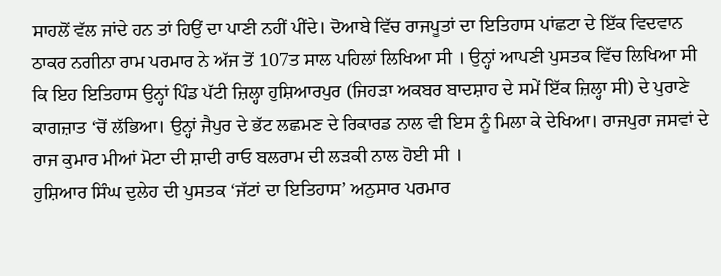ਸਾਹਲੋਂ ਵੱਲ ਜਾਂਦੇ ਹਨ ਤਾਂ ਹਿਉਂ ਦਾ ਪਾਣੀ ਨਹੀਂ ਪੀਂਦੇ। ਦੋਆਬੇ ਵਿੱਚ ਰਾਜਪੂਤਾਂ ਦਾ ਇਤਿਹਾਸ ਪਾਂਛਟਾ ਦੇ ਇੱਕ ਵਿਦਵਾਨ ਠਾਕਰ ਨਗੀਨਾ ਰਾਮ ਪਰਮਾਰ ਨੇ ਅੱਜ ਤੋਂ 107ਤ ਸਾਲ ਪਹਿਲਾਂ ਲਿਖਿਆ ਸੀ । ਉਨ੍ਹਾਂ ਆਪਣੀ ਪੁਸਤਕ ਵਿੱਚ ਲਿਖਿਆ ਸੀ ਕਿ ਇਹ ਇਤਿਹਾਸ ਉਨ੍ਹਾਂ ਪਿੰਡ ਪੱਟੀ ਜ਼ਿਲ੍ਹਾ ਹੁਸ਼ਿਆਰਪੁਰ (ਜਿਹੜਾ ਅਕਬਰ ਬਾਦਸ਼ਾਹ ਦੇ ਸਮੇਂ ਇੱਕ ਜ਼ਿਲ੍ਹਾ ਸੀ) ਦੇ ਪੁਰਾਣੇ ਕਾਗਜ਼ਾਤ ‘ਚੋਂ ਲੱਭਿਆ। ਉਨ੍ਹਾਂ ਜੈਪੁਰ ਦੇ ਭੱਟ ਲਛਮਣ ਦੇ ਰਿਕਾਰਡ ਨਾਲ ਵੀ ਇਸ ਨੂੰ ਮਿਲਾ ਕੇ ਦੇਖਿਆ। ਰਾਜਪੁਰਾ ਜਸਵਾਂ ਦੇ ਰਾਜ ਕੁਮਾਰ ਮੀਆਂ ਮੋਟਾ ਦੀ ਸ਼ਾਦੀ ਰਾਓ ਬਲਰਾਮ ਦੀ ਲੜਕੀ ਨਾਲ ਹੋਈ ਸੀ ।
ਹੁਸ਼ਿਆਰ ਸਿੰਘ ਦੁਲੇਹ ਦੀ ਪੁਸਤਕ ‘ਜੱਟਾਂ ਦਾ ਇਤਿਹਾਸ’ ਅਨੁਸਾਰ ਪਰਮਾਰ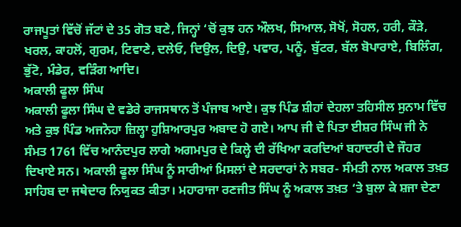ਰਾਜਪੂਤਾਂ ਵਿੱਚੋਂ ਜੱਟਾਂ ਦੇ 35 ਗੋਤ ਬਣੇ, ਜਿਨ੍ਹਾਂ ‘ਚੋਂ ਕੁਝ ਹਨ ਔਲਖ, ਸਿਆਲ, ਸੋਖੋਂ, ਸੋਹਲ, ਹਰੀ, ਕੌੜੇ, ਖਰਲ, ਕਾਹਲੋਂ, ਗੁਰਮ, ਟਿਵਾਣੇ, ਦਲੇਓ, ਦਿਉਲ, ਦਿਉ, ਪਵਾਰ, ਪਨੂੰ, ਬੁੱਟਰ, ਬੱਲ ਬੋਪਾਰਾਏ, ਬਿਲਿੰਗ, ਭੁੱਟੋ, ਮੰਡੇਰ, ਵੜਿੰਗ ਆਦਿ।
ਅਕਾਲੀ ਫੂਲਾ ਸਿੰਘ
ਅਕਾਲੀ ਫੂਲਾ ਸਿੰਘ ਦੇ ਵਡੇਰੇ ਰਾਜਸਥਾਨ ਤੋਂ ਪੰਜਾਬ ਆਏ। ਕੁਝ ਪਿੰਡ ਸ਼ੀਹਾਂ ਦੇਹਲਾ ਤਹਿਸੀਲ ਸੁਨਾਮ ਵਿੱਚ ਅਤੇ ਕੁਝ ਪਿੰਡ ਅਜਨੋਹਾ ਜ਼ਿਲ੍ਹਾ ਹੁਸ਼ਿਆਰਪੁਰ ਅਬਾਦ ਹੋ ਗਏ। ਆਪ ਜੀ ਦੇ ਪਿਤਾ ਈਸ਼ਰ ਸਿੰਘ ਜੀ ਨੇ ਸੰਮਤ 1761 ਵਿੱਚ ਆਨੰਦਪੁਰ ਲਾਗੇ ਅਗਮਪੁਰ ਦੇ ਕਿਲ੍ਹੇ ਦੀ ਰੱਖਿਆ ਕਰਦਿਆਂ ਬਹਾਦਰੀ ਦੇ ਜੌਹਰ ਦਿਖਾਏ ਸਨ। ਅਕਾਲੀ ਫੂਲਾ ਸਿੰਘ ਨੂੰ ਸਾਰੀਆਂ ਮਿਸਲਾਂ ਦੇ ਸਰਦਾਰਾਂ ਨੇ ਸਬਰ- ਸੰਮਤੀ ਨਾਲ ਅਕਾਲ ਤਖ਼ਤ ਸਾਹਿਬ ਦਾ ਜਥੇਦਾਰ ਨਿਯੁਕਤ ਕੀਤਾ। ਮਹਾਰਾਜਾ ਰਣਜੀਤ ਸਿੰਘ ਨੂੰ ਅਕਾਲ ਤਖ਼ਤ ‘ਤੇ ਬੁਲਾ ਕੇ ਸ਼ਜਾ ਦੇਣਾ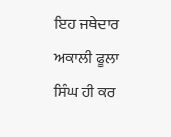ਇਹ ਜਥੇਦਾਰ ਅਕਾਲੀ ਫੂਲਾ ਸਿੰਘ ਹੀ ਕਰ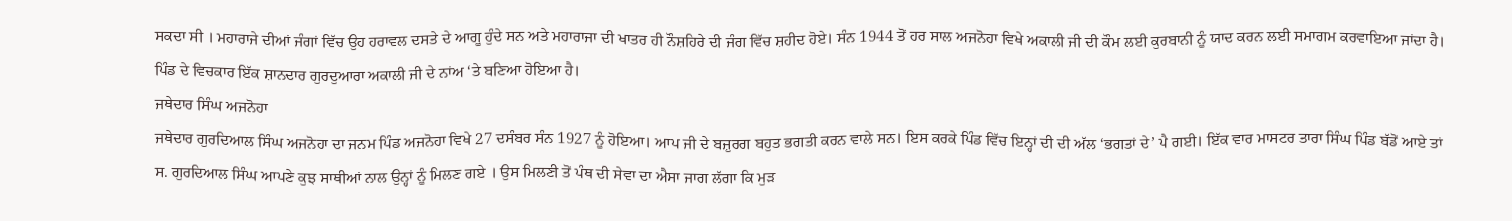ਸਕਦਾ ਸੀ । ਮਹਾਰਾਜੇ ਦੀਆਂ ਜੰਗਾਂ ਵਿੱਚ ਉਹ ਹਰਾਵਲ ਦਸਤੇ ਦੇ ਆਗੂ ਹੁੰਦੇ ਸਨ ਅਤੇ ਮਹਾਰਾਜਾ ਦੀ ਖਾਤਰ ਹੀ ਨੌਸ਼ਹਿਰੇ ਦੀ ਜੰਗ ਵਿੱਚ ਸ਼ਹੀਦ ਹੋਏ। ਸੰਨ 1944 ਤੋਂ ਹਰ ਸਾਲ ਅਜਨੋਹਾ ਵਿਖੇ ਅਕਾਲੀ ਜੀ ਦੀ ਕੌਮ ਲਈ ਕੁਰਬਾਨੀ ਨੂੰ ਯਾਦ ਕਰਨ ਲਈ ਸਮਾਗਮ ਕਰਵਾਇਆ ਜਾਂਦਾ ਹੈ। ਪਿੰਡ ਦੇ ਵਿਚਕਾਰ ਇੱਕ ਸ਼ਾਨਦਾਰ ਗੁਰਦੁਆਰਾ ਅਕਾਲੀ ਜੀ ਦੇ ਨਾਂਅ ‘ਤੇ ਬਣਿਆ ਹੋਇਆ ਹੈ।
ਜਥੇਦਾਰ ਸਿੰਘ ਅਜਨੋਹਾ
ਜਥੇਦਾਰ ਗੁਰਦਿਆਲ ਸਿੰਘ ਅਜਨੋਹਾ ਦਾ ਜਨਮ ਪਿੰਡ ਅਜਨੋਹਾ ਵਿਖੇ 27 ਦਸੰਬਰ ਸੰਨ 1927 ਨੂੰ ਹੋਇਆ। ਆਪ ਜੀ ਦੇ ਬਜ਼ੁਰਗ ਬਹੁਤ ਭਗਤੀ ਕਰਨ ਵਾਲੇ ਸਨ। ਇਸ ਕਰਕੇ ਪਿੰਡ ਵਿੱਚ ਇਨ੍ਹਾਂ ਦੀ ਦੀ ਅੱਲ ‘ਭਗਤਾਂ ਦੇ’ ਪੈ ਗਈ। ਇੱਕ ਵਾਰ ਮਾਸਟਰ ਤਾਰਾ ਸਿੰਘ ਪਿੰਡ ਬੱਡੋਂ ਆਏ ਤਾਂ ਸ. ਗੁਰਦਿਆਲ ਸਿੰਘ ਆਪਣੇ ਕੁਝ ਸਾਥੀਆਂ ਨਾਲ ਉਨ੍ਹਾਂ ਨੂੰ ਮਿਲਣ ਗਏ । ਉਸ ਮਿਲਣੀ ਤੋਂ ਪੰਥ ਦੀ ਸੇਵਾ ਦਾ ਐਸਾ ਜਾਗ ਲੱਗਾ ਕਿ ਮੁੜ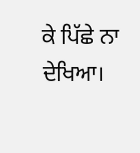ਕੇ ਪਿੱਛੇ ਨਾ ਦੇਖਿਆ।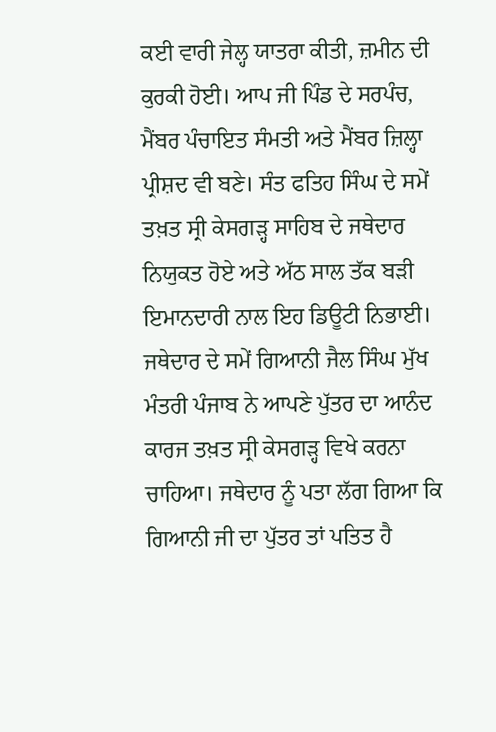ਕਈ ਵਾਰੀ ਜੇਲ੍ਹ ਯਾਤਰਾ ਕੀਤੀ, ਜ਼ਮੀਨ ਦੀ ਕੁਰਕੀ ਹੋਈ। ਆਪ ਜੀ ਪਿੰਡ ਦੇ ਸਰਪੰਚ, ਮੈਂਬਰ ਪੰਚਾਇਤ ਸੰਮਤੀ ਅਤੇ ਮੈਂਬਰ ਜ਼ਿਲ੍ਹਾ ਪ੍ਰੀਸ਼ਦ ਵੀ ਬਣੇ। ਸੰਤ ਫਤਿਹ ਸਿੰਘ ਦੇ ਸਮੇਂ ਤਖ਼ਤ ਸ੍ਰੀ ਕੇਸਗੜ੍ਹ ਸਾਹਿਬ ਦੇ ਜਥੇਦਾਰ ਨਿਯੁਕਤ ਹੋਏ ਅਤੇ ਅੱਠ ਸਾਲ ਤੱਕ ਬੜੀ ਇਮਾਨਦਾਰੀ ਨਾਲ ਇਹ ਡਿਊਟੀ ਨਿਭਾਈ। ਜਥੇਦਾਰ ਦੇ ਸਮੇਂ ਗਿਆਨੀ ਜੈਲ ਸਿੰਘ ਮੁੱਖ ਮੰਤਰੀ ਪੰਜਾਬ ਨੇ ਆਪਣੇ ਪੁੱਤਰ ਦਾ ਆਨੰਦ ਕਾਰਜ ਤਖ਼ਤ ਸ੍ਰੀ ਕੇਸਗੜ੍ਹ ਵਿਖੇ ਕਰਨਾ ਚਾਹਿਆ। ਜਥੇਦਾਰ ਨੂੰ ਪਤਾ ਲੱਗ ਗਿਆ ਕਿ ਗਿਆਨੀ ਜੀ ਦਾ ਪੁੱਤਰ ਤਾਂ ਪਤਿਤ ਹੈ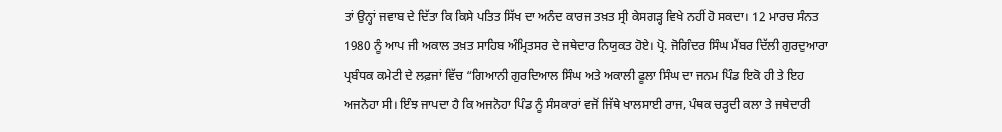ਤਾਂ ਉਨ੍ਹਾਂ ਜਵਾਬ ਦੇ ਦਿੱਤਾ ਕਿ ਕਿਸੇ ਪਤਿਤ ਸਿੱਖ ਦਾ ਅਨੰਦ ਕਾਰਜ ਤਖ਼ਤ ਸ੍ਰੀ ਕੇਸਗੜ੍ਹ ਵਿਖੇ ਨਹੀਂ ਹੋ ਸਕਦਾ। 12 ਮਾਰਚ ਸੰਨਤ 1980 ਨੂੰ ਆਪ ਜੀ ਅਕਾਲ ਤਖ਼ਤ ਸਾਹਿਬ ਅੰਮ੍ਰਿਤਸਰ ਦੇ ਜਥੇਦਾਰ ਨਿਯੁਕਤ ਹੋਏ। ਪ੍ਰੋ. ਜੋਗਿੰਦਰ ਸਿੰਘ ਮੈਂਬਰ ਦਿੱਲੀ ਗੁਰਦੁਆਰਾ ਪ੍ਰਬੰਧਕ ਕਮੇਟੀ ਦੇ ਲਫ਼ਜਾਂ ਵਿੱਚ “ਗਿਆਨੀ ਗੁਰਦਿਆਲ ਸਿੰਘ ਅਤੇ ਅਕਾਲੀ ਫੂਲਾ ਸਿੰਘ ਦਾ ਜਨਮ ਪਿੰਡ ਇਕੋ ਹੀ ਤੇ ਇਹ ਅਜਨੋਹਾ ਸੀ। ਇੰਝ ਜਾਪਦਾ ਹੈ ਕਿ ਅਜਨੋਹਾ ਪਿੰਡ ਨੂੰ ਸੰਸਕਾਰਾਂ ਵਜੋਂ ਜਿੱਥੇ ਖਾਲਸਾਈ ਰਾਜ, ਪੰਥਕ ਚੜ੍ਹਦੀ ਕਲਾ ਤੇ ਜਥੇਦਾਰੀ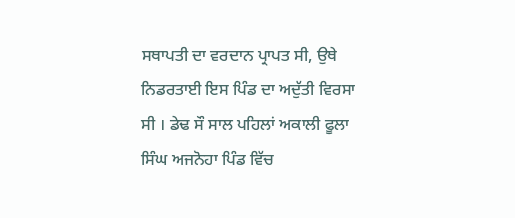ਸਥਾਪਤੀ ਦਾ ਵਰਦਾਨ ਪ੍ਰਾਪਤ ਸੀ, ਉਥੇ ਨਿਡਰਤਾਈ ਇਸ ਪਿੰਡ ਦਾ ਅਦੁੱਤੀ ਵਿਰਸਾ ਸੀ । ਡੇਢ ਸੌ ਸਾਲ ਪਹਿਲਾਂ ਅਕਾਲੀ ਫੂਲਾ ਸਿੰਘ ਅਜਨੋਹਾ ਪਿੰਡ ਵਿੱਚ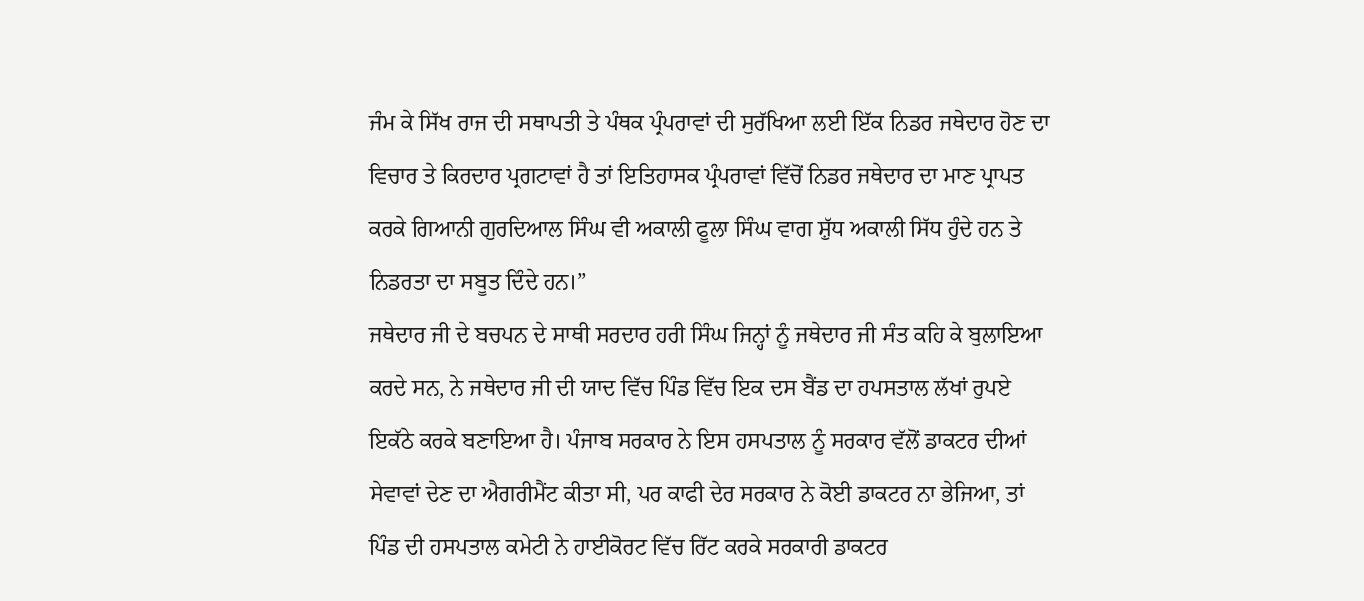ਜੰਮ ਕੇ ਸਿੱਖ ਰਾਜ ਦੀ ਸਥਾਪਤੀ ਤੇ ਪੰਥਕ ਪ੍ਰੰਪਰਾਵਾਂ ਦੀ ਸੁਰੱਖਿਆ ਲਈ ਇੱਕ ਨਿਡਰ ਜਥੇਦਾਰ ਹੋਣ ਦਾ ਵਿਚਾਰ ਤੇ ਕਿਰਦਾਰ ਪ੍ਰਗਟਾਵਾਂ ਹੈ ਤਾਂ ਇਤਿਹਾਸਕ ਪ੍ਰੰਪਰਾਵਾਂ ਵਿੱਚੋਂ ਨਿਡਰ ਜਥੇਦਾਰ ਦਾ ਮਾਣ ਪ੍ਰਾਪਤ ਕਰਕੇ ਗਿਆਨੀ ਗੁਰਦਿਆਲ ਸਿੰਘ ਵੀ ਅਕਾਲੀ ਫੂਲਾ ਸਿੰਘ ਵਾਗ ਸ਼ੁੱਧ ਅਕਾਲੀ ਸਿੱਧ ਹੁੰਦੇ ਹਨ ਤੇ ਨਿਡਰਤਾ ਦਾ ਸਬੂਤ ਦਿੰਦੇ ਹਨ।”
ਜਥੇਦਾਰ ਜੀ ਦੇ ਬਚਪਨ ਦੇ ਸਾਥੀ ਸਰਦਾਰ ਹਰੀ ਸਿੰਘ ਜਿਨ੍ਹਾਂ ਨੂੰ ਜਥੇਦਾਰ ਜੀ ਸੰਤ ਕਹਿ ਕੇ ਬੁਲਾਇਆ ਕਰਦੇ ਸਨ, ਨੇ ਜਥੇਦਾਰ ਜੀ ਦੀ ਯਾਦ ਵਿੱਚ ਪਿੰਡ ਵਿੱਚ ਇਕ ਦਸ ਬੈਂਡ ਦਾ ਹਪਸਤਾਲ ਲੱਖਾਂ ਰੁਪਏ ਇਕੱਠੇ ਕਰਕੇ ਬਣਾਇਆ ਹੈ। ਪੰਜਾਬ ਸਰਕਾਰ ਨੇ ਇਸ ਹਸਪਤਾਲ ਨੂੰ ਸਰਕਾਰ ਵੱਲੋਂ ਡਾਕਟਰ ਦੀਆਂ ਸੇਵਾਵਾਂ ਦੇਣ ਦਾ ਐਗਰੀਮੈਂਟ ਕੀਤਾ ਸੀ, ਪਰ ਕਾਫੀ ਦੇਰ ਸਰਕਾਰ ਨੇ ਕੋਈ ਡਾਕਟਰ ਨਾ ਭੇਜਿਆ, ਤਾਂ ਪਿੰਡ ਦੀ ਹਸਪਤਾਲ ਕਮੇਟੀ ਨੇ ਹਾਈਕੋਰਟ ਵਿੱਚ ਰਿੱਟ ਕਰਕੇ ਸਰਕਾਰੀ ਡਾਕਟਰ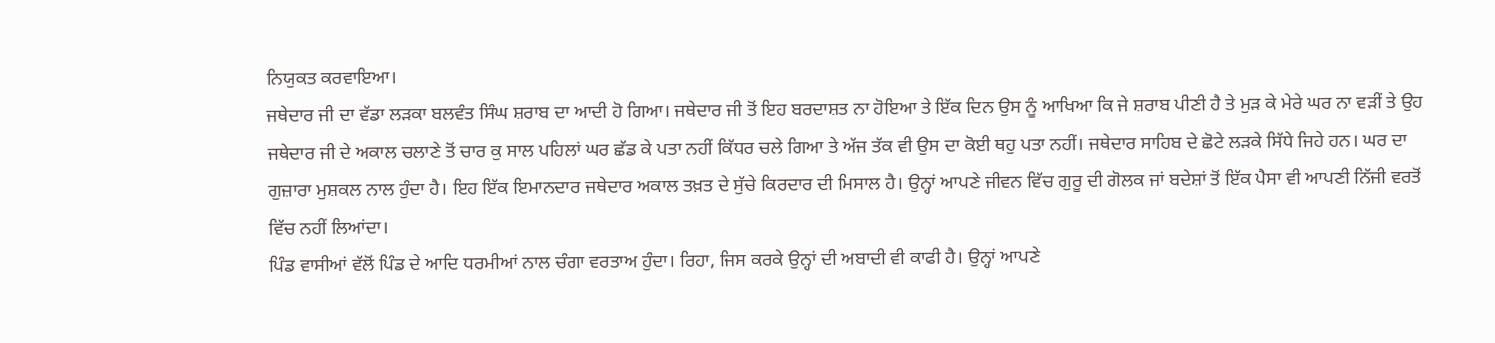ਨਿਯੁਕਤ ਕਰਵਾਇਆ।
ਜਥੇਦਾਰ ਜੀ ਦਾ ਵੱਡਾ ਲੜਕਾ ਬਲਵੰਤ ਸਿੰਘ ਸ਼ਰਾਬ ਦਾ ਆਦੀ ਹੋ ਗਿਆ। ਜਥੇਦਾਰ ਜੀ ਤੋਂ ਇਹ ਬਰਦਾਸ਼ਤ ਨਾ ਹੋਇਆ ਤੇ ਇੱਕ ਦਿਨ ਉਸ ਨੂੰ ਆਖਿਆ ਕਿ ਜੇ ਸ਼ਰਾਬ ਪੀਣੀ ਹੈ ਤੇ ਮੁੜ ਕੇ ਮੇਰੇ ਘਰ ਨਾ ਵੜੀਂ ਤੇ ਉਹ ਜਥੇਦਾਰ ਜੀ ਦੇ ਅਕਾਲ ਚਲਾਣੇ ਤੋਂ ਚਾਰ ਕੁ ਸਾਲ ਪਹਿਲਾਂ ਘਰ ਛੱਡ ਕੇ ਪਤਾ ਨਹੀਂ ਕਿੱਧਰ ਚਲੇ ਗਿਆ ਤੇ ਅੱਜ ਤੱਕ ਵੀ ਉਸ ਦਾ ਕੋਈ ਥਹੁ ਪਤਾ ਨਹੀਂ। ਜਥੇਦਾਰ ਸਾਹਿਬ ਦੇ ਛੋਟੇ ਲੜਕੇ ਸਿੱਧੇ ਜਿਹੇ ਹਨ। ਘਰ ਦਾ ਗੁਜ਼ਾਰਾ ਮੁਸ਼ਕਲ ਨਾਲ ਹੁੰਦਾ ਹੈ। ਇਹ ਇੱਕ ਇਮਾਨਦਾਰ ਜਥੇਦਾਰ ਅਕਾਲ ਤਖ਼ਤ ਦੇ ਸੁੱਚੇ ਕਿਰਦਾਰ ਦੀ ਮਿਸਾਲ ਹੈ। ਉਨ੍ਹਾਂ ਆਪਣੇ ਜੀਵਨ ਵਿੱਚ ਗੁਰੂ ਦੀ ਗੋਲਕ ਜਾਂ ਬਦੇਸ਼ਾਂ ਤੋਂ ਇੱਕ ਪੈਸਾ ਵੀ ਆਪਣੀ ਨਿੱਜੀ ਵਰਤੋਂ ਵਿੱਚ ਨਹੀਂ ਲਿਆਂਦਾ।
ਪਿੰਡ ਵਾਸੀਆਂ ਵੱਲੋਂ ਪਿੰਡ ਦੇ ਆਦਿ ਧਰਮੀਆਂ ਨਾਲ ਚੰਗਾ ਵਰਤਾਅ ਹੁੰਦਾ। ਰਿਹਾ, ਜਿਸ ਕਰਕੇ ਉਨ੍ਹਾਂ ਦੀ ਅਬਾਦੀ ਵੀ ਕਾਫੀ ਹੈ। ਉਨ੍ਹਾਂ ਆਪਣੇ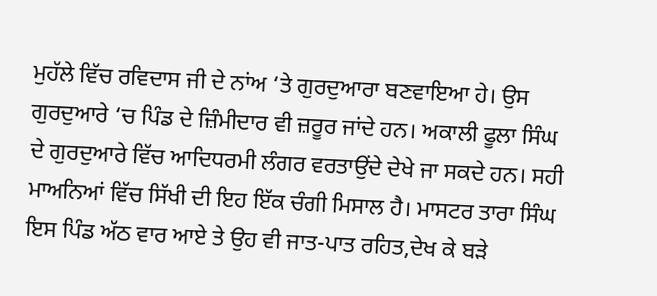ਮੁਹੱਲੇ ਵਿੱਚ ਰਵਿਦਾਸ ਜੀ ਦੇ ਨਾਂਅ ‘ਤੇ ਗੁਰਦੁਆਰਾ ਬਣਵਾਇਆ ਹੇ। ਉਸ ਗੁਰਦੁਆਰੇ ‘ਚ ਪਿੰਡ ਦੇ ਜ਼ਿੰਮੀਦਾਰ ਵੀ ਜ਼ਰੂਰ ਜਾਂਦੇ ਹਨ। ਅਕਾਲੀ ਫੂਲਾ ਸਿੰਘ ਦੇ ਗੁਰਦੁਆਰੇ ਵਿੱਚ ਆਦਿਧਰਮੀ ਲੰਗਰ ਵਰਤਾਉਂਦੇ ਦੇਖੇ ਜਾ ਸਕਦੇ ਹਨ। ਸਹੀ ਮਾਅਨਿਆਂ ਵਿੱਚ ਸਿੱਖੀ ਦੀ ਇਹ ਇੱਕ ਚੰਗੀ ਮਿਸਾਲ ਹੈ। ਮਾਸਟਰ ਤਾਰਾ ਸਿੰਘ ਇਸ ਪਿੰਡ ਅੱਠ ਵਾਰ ਆਏ ਤੇ ਉਹ ਵੀ ਜਾਤ-ਪਾਤ ਰਹਿਤ,ਦੇਖ ਕੇ ਬੜੇ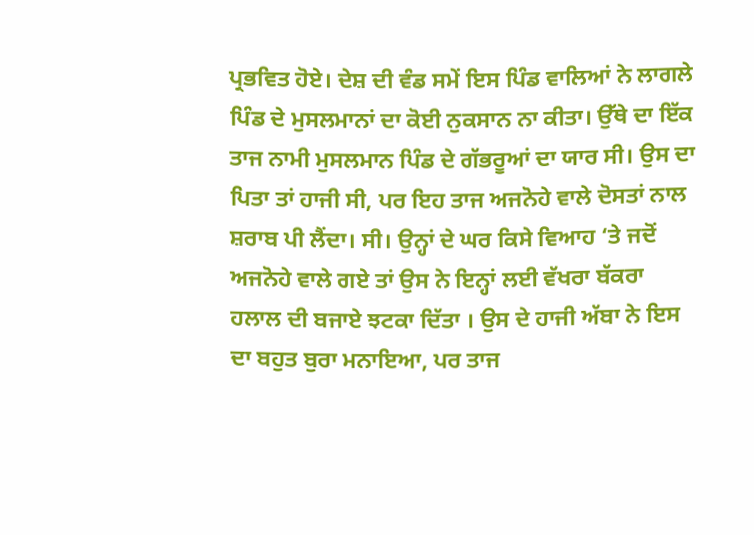ਪ੍ਰਭਵਿਤ ਹੋਏ। ਦੇਸ਼ ਦੀ ਵੰਡ ਸਮੇਂ ਇਸ ਪਿੰਡ ਵਾਲਿਆਂ ਨੇ ਲਾਗਲੇ ਪਿੰਡ ਦੇ ਮੁਸਲਮਾਨਾਂ ਦਾ ਕੋਈ ਨੁਕਸਾਨ ਨਾ ਕੀਤਾ। ਉੱਥੇ ਦਾ ਇੱਕ ਤਾਜ ਨਾਮੀ ਮੁਸਲਮਾਨ ਪਿੰਡ ਦੇ ਗੱਭਰੂਆਂ ਦਾ ਯਾਰ ਸੀ। ਉਸ ਦਾ ਪਿਤਾ ਤਾਂ ਹਾਜੀ ਸੀ, ਪਰ ਇਹ ਤਾਜ ਅਜਨੋਹੇ ਵਾਲੇ ਦੋਸਤਾਂ ਨਾਲ ਸ਼ਰਾਬ ਪੀ ਲੈਂਦਾ। ਸੀ। ਉਨ੍ਹਾਂ ਦੇ ਘਰ ਕਿਸੇ ਵਿਆਹ ‘ਤੇ ਜਦੋਂ ਅਜਨੋਹੇ ਵਾਲੇ ਗਏ ਤਾਂ ਉਸ ਨੇ ਇਨ੍ਹਾਂ ਲਈ ਵੱਖਰਾ ਬੱਕਰਾ ਹਲਾਲ ਦੀ ਬਜਾਏ ਝਟਕਾ ਦਿੱਤਾ । ਉਸ ਦੇ ਹਾਜੀ ਅੱਬਾ ਨੇ ਇਸ ਦਾ ਬਹੁਤ ਬੁਰਾ ਮਨਾਇਆ, ਪਰ ਤਾਜ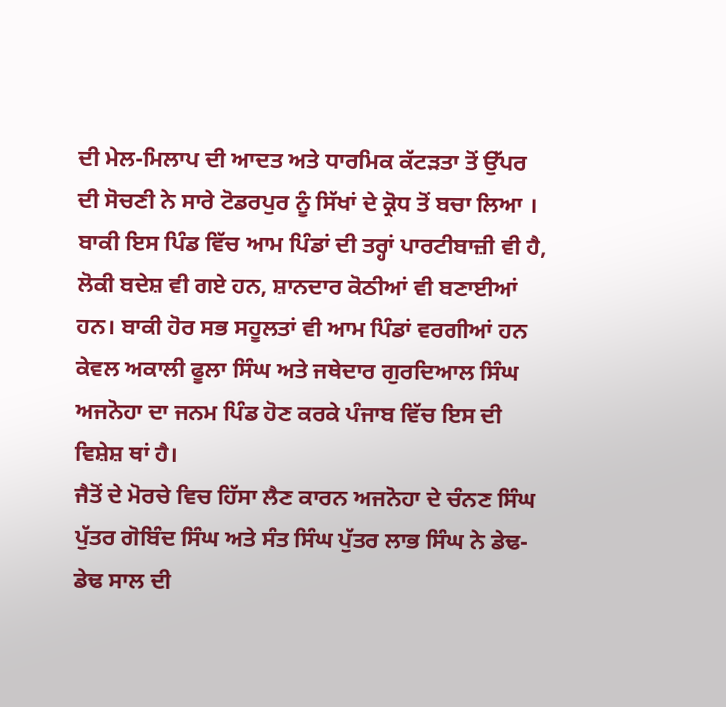ਦੀ ਮੇਲ-ਮਿਲਾਪ ਦੀ ਆਦਤ ਅਤੇ ਧਾਰਮਿਕ ਕੱਟੜਤਾ ਤੋਂ ਉੱਪਰ ਦੀ ਸੋਚਣੀ ਨੇ ਸਾਰੇ ਟੋਡਰਪੁਰ ਨੂੰ ਸਿੱਖਾਂ ਦੇ ਕ੍ਰੋਧ ਤੋਂ ਬਚਾ ਲਿਆ ।
ਬਾਕੀ ਇਸ ਪਿੰਡ ਵਿੱਚ ਆਮ ਪਿੰਡਾਂ ਦੀ ਤਰ੍ਹਾਂ ਪਾਰਟੀਬਾਜ਼ੀ ਵੀ ਹੈ, ਲੋਕੀ ਬਦੇਸ਼ ਵੀ ਗਏ ਹਨ, ਸ਼ਾਨਦਾਰ ਕੋਠੀਆਂ ਵੀ ਬਣਾਈਆਂ ਹਨ। ਬਾਕੀ ਹੋਰ ਸਭ ਸਹੂਲਤਾਂ ਵੀ ਆਮ ਪਿੰਡਾਂ ਵਰਗੀਆਂ ਹਨ ਕੇਵਲ ਅਕਾਲੀ ਫੂਲਾ ਸਿੰਘ ਅਤੇ ਜਥੇਦਾਰ ਗੁਰਦਿਆਲ ਸਿੰਘ ਅਜਨੋਹਾ ਦਾ ਜਨਮ ਪਿੰਡ ਹੋਣ ਕਰਕੇ ਪੰਜਾਬ ਵਿੱਚ ਇਸ ਦੀ ਵਿਸ਼ੇਸ਼ ਥਾਂ ਹੈ।
ਜੈਤੋਂ ਦੇ ਮੋਰਚੇ ਵਿਚ ਹਿੱਸਾ ਲੈਣ ਕਾਰਨ ਅਜਨੋਹਾ ਦੇ ਚੰਨਣ ਸਿੰਘ ਪੁੱਤਰ ਗੋਬਿੰਦ ਸਿੰਘ ਅਤੇ ਸੰਤ ਸਿੰਘ ਪੁੱਤਰ ਲਾਭ ਸਿੰਘ ਨੇ ਡੇਢ-ਡੇਢ ਸਾਲ ਦੀ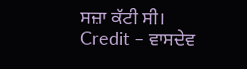ਸਜ਼ਾ ਕੱਟੀ ਸੀ।
Credit – ਵਾਸਦੇਵ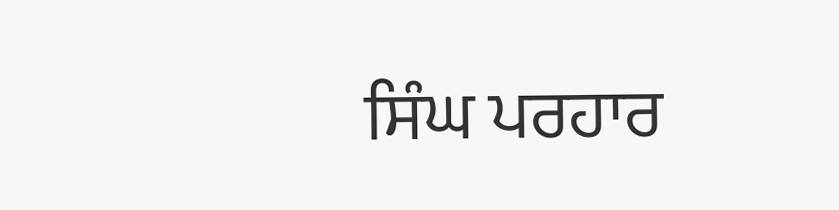ਸਿੰਘ ਪਰਹਾਰ